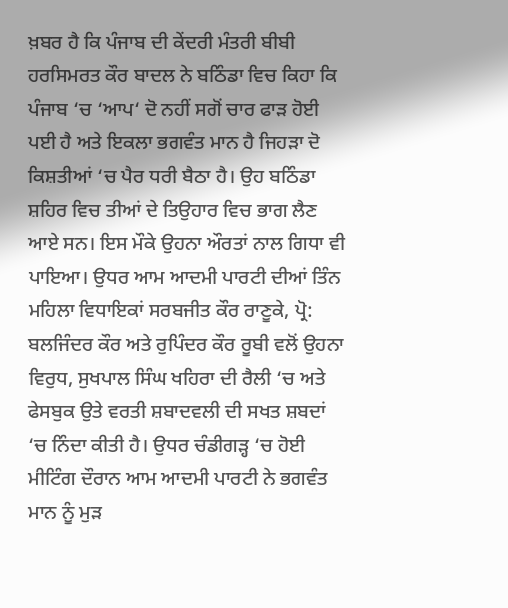ਖ਼ਬਰ ਹੈ ਕਿ ਪੰਜਾਬ ਦੀ ਕੇਂਦਰੀ ਮੰਤਰੀ ਬੀਬੀ ਹਰਸਿਮਰਤ ਕੌਰ ਬਾਦਲ ਨੇ ਬਠਿੰਡਾ ਵਿਚ ਕਿਹਾ ਕਿ ਪੰਜਾਬ ‘ਚ ‘ਆਪ‘ ਦੋ ਨਹੀਂ ਸਗੋਂ ਚਾਰ ਫਾੜ ਹੋਈ ਪਈ ਹੈ ਅਤੇ ਇਕਲਾ ਭਗਵੰਤ ਮਾਨ ਹੈ ਜਿਹੜਾ ਦੋ ਕਿਸ਼ਤੀਆਂ ‘ਚ ਪੈਰ ਧਰੀ ਬੈਠਾ ਹੈ। ਉਹ ਬਠਿੰਡਾ ਸ਼ਹਿਰ ਵਿਚ ਤੀਆਂ ਦੇ ਤਿਉਹਾਰ ਵਿਚ ਭਾਗ ਲੈਣ ਆਏ ਸਨ। ਇਸ ਮੌਕੇ ਉਹਨਾ ਔਰਤਾਂ ਨਾਲ ਗਿਧਾ ਵੀ ਪਾਇਆ। ਉਧਰ ਆਮ ਆਦਮੀ ਪਾਰਟੀ ਦੀਆਂ ਤਿੰਨ ਮਹਿਲਾ ਵਿਧਾਇਕਾਂ ਸਰਬਜੀਤ ਕੌਰ ਰਾਣੂਕੇ, ਪ੍ਰੋ: ਬਲਜਿੰਦਰ ਕੌਰ ਅਤੇ ਰੁਪਿੰਦਰ ਕੌਰ ਰੂਬੀ ਵਲੋਂ ਉਹਨਾ ਵਿਰੁਧ, ਸੁਖਪਾਲ ਸਿੰਘ ਖਹਿਰਾ ਦੀ ਰੈਲੀ ‘ਚ ਅਤੇ ਫੇਸਬੁਕ ਉਤੇ ਵਰਤੀ ਸ਼ਬਾਦਵਲੀ ਦੀ ਸਖਤ ਸ਼ਬਦਾਂ ‘ਚ ਨਿੰਦਾ ਕੀਤੀ ਹੈ। ਉਧਰ ਚੰਡੀਗੜ੍ਹ ‘ਚ ਹੋਈ ਮੀਟਿੰਗ ਦੌਰਾਨ ਆਮ ਆਦਮੀ ਪਾਰਟੀ ਨੇ ਭਗਵੰਤ ਮਾਨ ਨੂੰ ਮੁੜ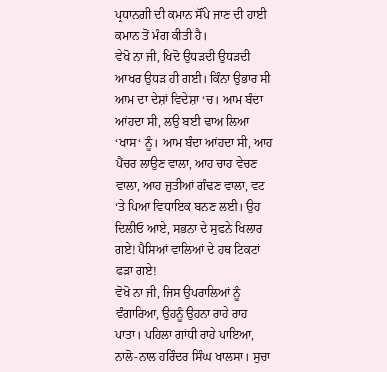ਪ੍ਰਧਾਨਗੀ ਦੀ ਕਮਾਨ ਸੌਂਪੇ ਜਾਣ ਦੀ ਹਾਈ ਕਮਾਨ ਤੋਂ ਮੰਗ ਕੀਤੀ ਹੈ।
ਵੇਖੋ ਨਾ ਜੀ, ਖਿਦੋ ਉਧੜਦੀ ਉਧੜਦੀ ਆਖਰ ਉਧੜ ਹੀ ਗਈ। ਕਿੰਨਾ ਉਭਾਰ ਸੀ ਆਮ ਦਾ ਦੇਸ਼ਾਂ ਵਿਦੇਸ਼ਾ ‘ਚ। ਆਮ ਬੰਦਾ ਆਂਹਦਾ ਸੀ, ਲਉ ਬਈ ਢਾਅ ਲਿਆ ‘ਖਾਸ‘ ਨੂੰ। ਆਮ ਬੰਦਾ ਆਂਹਦਾ ਸੀ, ਆਹ ਪੈਂਚਰ ਲਾਉਣ ਵਾਲਾ, ਆਹ ਚਾਹ ਵੇਚਣ ਵਾਲਾ, ਆਹ ਜੁਤੀਆਂ ਗੰਢਣ ਵਾਲਾ, ਵਟ ‘ਤੇ ਪਿਆ ਵਿਧਾਇਕ ਬਨਣ ਲਈ। ਉਹ ਦਿਲੀਓ ਆਏ, ਸਭਨਾ ਦੇ ਸੁਫਨੇ ਖਿਲਾਰ ਗਏ! ਪੈਸਿਆਂ ਵਾਲਿਆਂ ਦੇ ਹਥ ਟਿਕਟਾਂ ਫੜਾ ਗਏ!
ਵੋਖੋ ਨਾ ਜੀ, ਜਿਸ ਉਪਰਾਲਿਆਂ ਨੂੰ ਵੰਗਾਰਿਆ, ਉਹਨੂੰ ਉਹਨਾ ਰਾਹੇ ਰਾਹ ਪਾਤਾ। ਪਹਿਲਾ ਗਾਂਧੀ ਰਾਹੇ ਪਾਇਆ, ਨਾਲੋ-ਨਾਲ ਹਰਿੰਦਰ ਸਿੰਘ ਖਾਲਸਾ। ਸੁਚਾ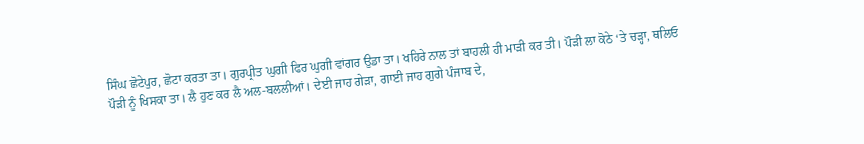ਸਿੰਘ ਛੋਟੇਪੁਰ, ਛੋਟਾ ਕਰਤਾ ਤਾ। ਗੁਰਪ੍ਰੀਤ ਘੁਗੀ ਫਿਰ ਘੁਗੀ ਵਾਂਗਰ ਉਡਾ ਤਾ। ਖਹਿਰੇ ਨਾਲ ਤਾਂ ਬਾਹਲੀ ਹੀ ਮਾੜੀ ਕਰ ਤੀ। ਪੌੜੀ ਲਾ ਕੋਠੇ ‘ਤੇ ਚੜ੍ਹਾ, ਥਲਿਓ ਪੌੜੀ ਨੂੰ ਖਿਸਕਾ ਤਾ। ਲੈ ਹੁਣ ਕਰ ਲੈ ਅਲ-ਬਲਲੀਆਂ। ਦੇਈ ਜਾਹ ਗੇੜਾ, ਗਾਈ ਜਾਹ ਗੁਗੇ ਪੰਜਾਬ ਦੇ,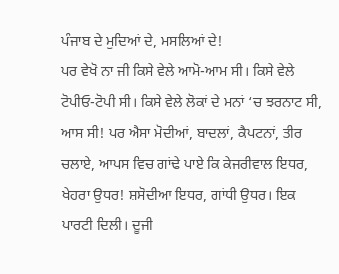ਪੰਜਾਬ ਦੇ ਮੁਦਿਆਂ ਦੇ, ਮਸਲਿਆਂ ਦੇ!
ਪਰ ਵੇਖੋ ਨਾ ਜੀ ਕਿਸੇ ਵੇਲੇ ਆਮੋ-ਆਮ ਸੀ। ਕਿਸੇ ਵੇਲੇ ਟੋਪੀਓ-ਟੋਪੀ ਸੀ। ਕਿਸੇ ਵੇਲੇ ਲੋਕਾਂ ਦੇ ਮਨਾਂ ‘ਚ ਝਰਨਾਟ ਸੀ, ਆਸ ਸੀ! ਪਰ ਐਸਾ ਮੋਦੀਆਂ, ਬਾਦਲਾਂ, ਕੈਪਟਨਾਂ, ਤੀਰ ਚਲਾਏ, ਆਪਸ ਵਿਚ ਗਾਂਢੇ ਪਾਏ ਕਿ ਕੇਜਰੀਵਾਲ ਇਧਰ, ਖੇਹਰਾ ਉਧਰ! ਸ਼ਸੋਦੀਆ ਇਧਰ, ਗਾਂਧੀ ਉਧਰ। ਇਕ ਪਾਰਟੀ ਦਿਲੀ। ਦੂਜੀ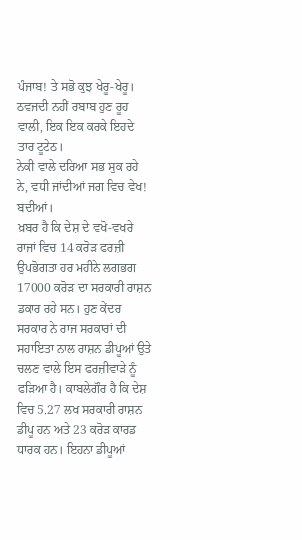ਪੰਜਾਬ! ਤੇ ਸਭੋ ਕੁਝ ਖੇਰੂ-ਖੇਰੂ। ਠਵਜਦੀ ਨਹੀਂ ਰਬਾਬ ਹੁਣ ਰੂਹ ਵਾਲੀ, ਇਕ ਇਕ ਕਰਕੇ ਇਹਦੇ ਤਾਰ ਟੂਟੇਠ।
ਨੇਕੀ ਵਾਲੇ ਦਰਿਆ ਸਭ ਸੁਕ ਰਹੇ ਨੇ, ਵਧੀ ਜਾਂਦੀਆਂ ਜਗ ਵਿਚ ਵੇਖ! ਬਦੀਆਂ।
ਖ਼ਬਰ ਹੈ ਕਿ ਦੇਸ਼ ਦੇ ਵਖੋ-ਵਖਰੇ ਰਾਜਾਂ ਵਿਚ 14 ਕਰੋੜ ਫਰਜ਼ੀ ਉਪਭੋਗਤਾ ਹਰ ਮਹੀਨੇ ਲਗਭਗ 17000 ਕਰੋੜ ਦਾ ਸਰਕਾਰੀ ਰਾਸ਼ਨ ਡਕਾਰ ਰਹੇ ਸਨ। ਹੁਣ ਕੇਂਦਰ ਸਰਕਾਰ ਨੇ ਰਾਜ ਸਰਕਾਰਾਂ ਦੀ ਸਹਾਇਤਾ ਨਾਲ ਰਾਸ਼ਨ ਡੀਪੂਆਂ ਉਤੇ ਚਲਣ ਵਾਲੇ ਇਸ ਫਰਜ਼ੀਵਾੜੇ ਨੂੰ ਫੜਿਆ ਹੈ। ਕਾਬਲੇਗੌਰ ਹੈ ਕਿ ਦੇਸ਼ ਵਿਚ 5.27 ਲਖ ਸਰਕਾਰੀ ਰਾਸ਼ਨ ਡੀਪੂ ਹਨ ਅਤੇ 23 ਕਰੋੜ ਕਾਰਡ ਧਾਰਕ ਹਨ। ਇਹਨਾ ਡੀਪੂਆਂ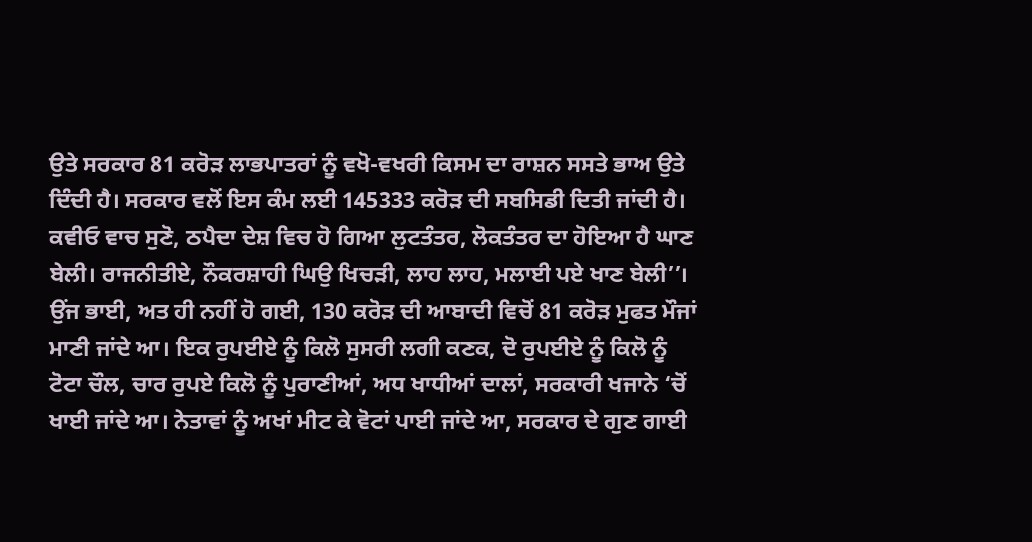ਉਤੇ ਸਰਕਾਰ 81 ਕਰੋੜ ਲਾਭਪਾਤਰਾਂ ਨੂੰ ਵਖੋ-ਵਖਰੀ ਕਿਸਮ ਦਾ ਰਾਸ਼ਨ ਸਸਤੇ ਭਾਅ ਉਤੇ ਦਿੰਦੀ ਹੈ। ਸਰਕਾਰ ਵਲੋਂ ਇਸ ਕੰਮ ਲਈ 145333 ਕਰੋੜ ਦੀ ਸਬਸਿਡੀ ਦਿਤੀ ਜਾਂਦੀ ਹੈ।
ਕਵੀਓ ਵਾਚ ਸੁਣੋ, ਠਪੈਦਾ ਦੇਸ਼ ਵਿਚ ਹੋ ਗਿਆ ਲੁਟਤੰਤਰ, ਲੋਕਤੰਤਰ ਦਾ ਹੋਇਆ ਹੈ ਘਾਣ ਬੇਲੀ। ਰਾਜਨੀਤੀਏ, ਨੌਕਰਸ਼ਾਹੀ ਘਿਉ ਖਿਚੜੀ, ਲਾਹ ਲਾਹ, ਮਲਾਈ ਪਏ ਖਾਣ ਬੇਲੀ’’।
ਉਂਜ ਭਾਈ, ਅਤ ਹੀ ਨਹੀਂ ਹੋ ਗਈ, 130 ਕਰੋੜ ਦੀ ਆਬਾਦੀ ਵਿਚੋਂ 81 ਕਰੋੜ ਮੁਫਤ ਮੌਜਾਂ ਮਾਣੀ ਜਾਂਦੇ ਆ। ਇਕ ਰੁਪਈਏ ਨੂੰ ਕਿਲੋ ਸੁਸਰੀ ਲਗੀ ਕਣਕ, ਦੋ ਰੁਪਈਏ ਨੂੰ ਕਿਲੋ ਨੂੰ ਟੋਟਾ ਚੌਲ, ਚਾਰ ਰੁਪਏ ਕਿਲੋ ਨੂੰ ਪੁਰਾਣੀਆਂ, ਅਧ ਖਾਧੀਆਂ ਦਾਲਾਂ, ਸਰਕਾਰੀ ਖਜਾਨੇ ‘ਚੋਂ ਖਾਈ ਜਾਂਦੇ ਆ। ਨੇਤਾਵਾਂ ਨੂੰ ਅਖਾਂ ਮੀਟ ਕੇ ਵੋਟਾਂ ਪਾਈ ਜਾਂਦੇ ਆ, ਸਰਕਾਰ ਦੇ ਗੁਣ ਗਾਈ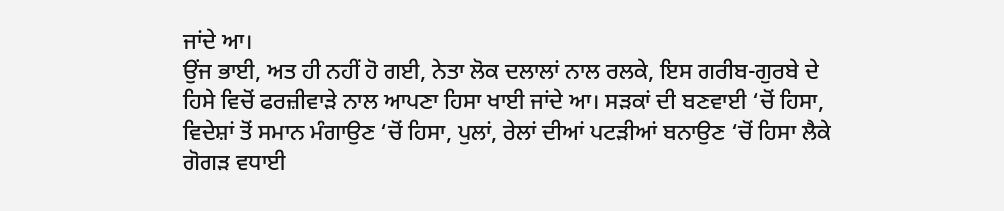ਜਾਂਦੇ ਆ।
ਉਂਜ ਭਾਈ, ਅਤ ਹੀ ਨਹੀਂ ਹੋ ਗਈ, ਨੇਤਾ ਲੋਕ ਦਲਾਲਾਂ ਨਾਲ ਰਲਕੇ, ਇਸ ਗਰੀਬ-ਗੁਰਬੇ ਦੇ ਹਿਸੇ ਵਿਚੋਂ ਫਰਜ਼ੀਵਾੜੇ ਨਾਲ ਆਪਣਾ ਹਿਸਾ ਖਾਈ ਜਾਂਦੇ ਆ। ਸੜਕਾਂ ਦੀ ਬਣਵਾਈ ‘ਚੋਂ ਹਿਸਾ, ਵਿਦੇਸ਼ਾਂ ਤੋਂ ਸਮਾਨ ਮੰਗਾਉਣ ‘ਚੋਂ ਹਿਸਾ, ਪੁਲਾਂ, ਰੇਲਾਂ ਦੀਆਂ ਪਟੜੀਆਂ ਬਨਾਉਣ ‘ਚੋਂ ਹਿਸਾ ਲੈਕੇ ਗੋਗੜ ਵਧਾਈ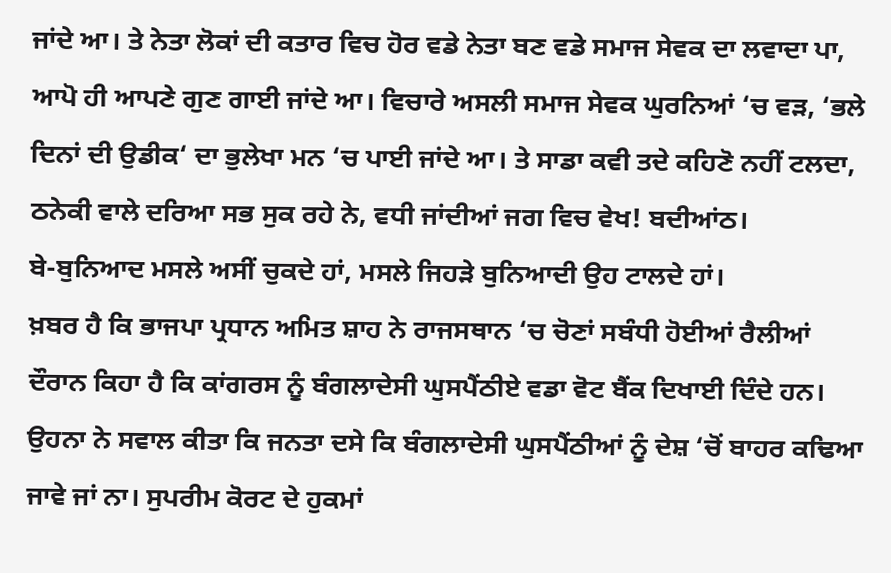ਜਾਂਦੇ ਆ। ਤੇ ਨੇਤਾ ਲੋਕਾਂ ਦੀ ਕਤਾਰ ਵਿਚ ਹੋਰ ਵਡੇ ਨੇਤਾ ਬਣ ਵਡੇ ਸਮਾਜ ਸੇਵਕ ਦਾ ਲਵਾਦਾ ਪਾ, ਆਪੋ ਹੀ ਆਪਣੇ ਗੁਣ ਗਾਈ ਜਾਂਦੇ ਆ। ਵਿਚਾਰੇ ਅਸਲੀ ਸਮਾਜ ਸੇਵਕ ਘੁਰਨਿਆਂ ‘ਚ ਵੜ, ‘ਭਲੇ ਦਿਨਾਂ ਦੀ ਉਡੀਕ‘ ਦਾ ਭੁਲੇਖਾ ਮਨ ‘ਚ ਪਾਈ ਜਾਂਦੇ ਆ। ਤੇ ਸਾਡਾ ਕਵੀ ਤਦੇ ਕਹਿਣੋ ਨਹੀਂ ਟਲਦਾ, ਠਨੇਕੀ ਵਾਲੇ ਦਰਿਆ ਸਭ ਸੁਕ ਰਹੇ ਨੇ, ਵਧੀ ਜਾਂਦੀਆਂ ਜਗ ਵਿਚ ਵੇਖ! ਬਦੀਆਂਠ।
ਬੇ-ਬੁਨਿਆਦ ਮਸਲੇ ਅਸੀਂ ਚੁਕਦੇ ਹਾਂ, ਮਸਲੇ ਜਿਹੜੇ ਬੁਨਿਆਦੀ ਉਹ ਟਾਲਦੇ ਹਾਂ।
ਖ਼ਬਰ ਹੈ ਕਿ ਭਾਜਪਾ ਪ੍ਰਧਾਨ ਅਮਿਤ ਸ਼ਾਹ ਨੇ ਰਾਜਸਥਾਨ ‘ਚ ਚੋਣਾਂ ਸਬੰਧੀ ਹੋਈਆਂ ਰੈਲੀਆਂ ਦੌਰਾਨ ਕਿਹਾ ਹੈ ਕਿ ਕਾਂਗਰਸ ਨੂੰ ਬੰਗਲਾਦੇਸੀ ਘੁਸਪੈਂਠੀਏ ਵਡਾ ਵੋਟ ਬੈਂਕ ਦਿਖਾਈ ਦਿੰਦੇ ਹਨ। ਉਹਨਾ ਨੇ ਸਵਾਲ ਕੀਤਾ ਕਿ ਜਨਤਾ ਦਸੇ ਕਿ ਬੰਗਲਾਦੇਸੀ ਘੁਸਪੈਂਠੀਆਂ ਨੂੰ ਦੇਸ਼ ‘ਚੋਂ ਬਾਹਰ ਕਢਿਆ ਜਾਵੇ ਜਾਂ ਨਾ। ਸੁਪਰੀਮ ਕੋਰਟ ਦੇ ਹੁਕਮਾਂ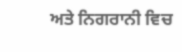ਅਤੇ ਨਿਗਰਾਨੀ ਵਿਚ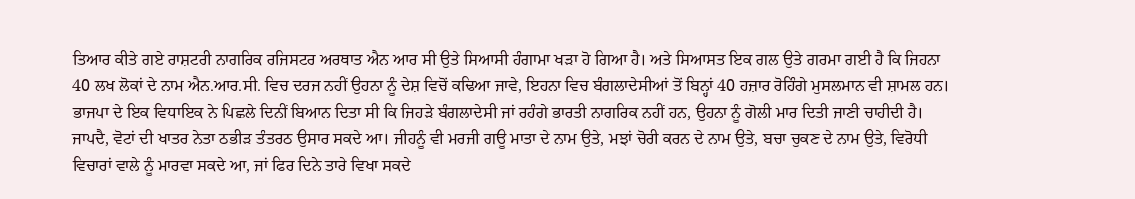ਤਿਆਰ ਕੀਤੇ ਗਏ ਰਾਸ਼ਟਰੀ ਨਾਗਰਿਕ ਰਜਿਸਟਰ ਅਰਥਾਤ ਐਨ ਆਰ ਸੀ ਉਤੇ ਸਿਆਸੀ ਹੰਗਾਮਾ ਖੜਾ ਹੋ ਗਿਆ ਹੈ। ਅਤੇ ਸਿਆਸਤ ਇਕ ਗਲ ਉਤੇ ਗਰਮਾ ਗਈ ਹੈ ਕਿ ਜਿਹਨਾ 40 ਲਖ ਲੋਕਾਂ ਦੇ ਨਾਮ ਐਨ.ਆਰ.ਸੀ. ਵਿਚ ਦਰਜ ਨਹੀਂ ਉਹਨਾ ਨੂੰ ਦੇਸ਼ ਵਿਚੋਂ ਕਢਿਆ ਜਾਵੇ, ਇਹਨਾ ਵਿਚ ਬੰਗਲਾਦੇਸੀਆਂ ਤੋਂ ਬਿਨ੍ਹਾਂ 40 ਹਜ਼ਾਰ ਰੋਹਿੰਗੇ ਮੁਸਲਮਾਨ ਵੀ ਸ਼ਾਮਲ ਹਨ। ਭਾਜਪਾ ਦੇ ਇਕ ਵਿਧਾਇਕ ਨੇ ਪਿਛਲੇ ਦਿਨੀਂ ਬਿਆਨ ਦਿਤਾ ਸੀ ਕਿ ਜਿਹੜੇ ਬੰਗਲਾਦੇਸੀ ਜਾਂ ਰਹੰਗੇ ਭਾਰਤੀ ਨਾਗਰਿਕ ਨਹੀਂ ਹਨ, ਉਹਨਾ ਨੂੰ ਗੋਲੀ ਮਾਰ ਦਿਤੀ ਜਾਣੀ ਚਾਹੀਦੀ ਹੈ।
ਜਾਪਦੈ, ਵੋਟਾਂ ਦੀ ਖਾਤਰ ਨੇਤਾ ਠਭੀੜ ਤੰਤਰਠ ਉਸਾਰ ਸਕਦੇ ਆ। ਜੀਹਨੂੰ ਵੀ ਮਰਜੀ ਗਊ ਮਾਤਾ ਦੇ ਨਾਮ ਉਤੇ, ਮਝਾਂ ਚੋਰੀ ਕਰਨ ਦੇ ਨਾਮ ਉਤੇ, ਬਚਾ ਚੁਕਣ ਦੇ ਨਾਮ ਉਤੇ, ਵਿਰੋਧੀ ਵਿਚਾਰਾਂ ਵਾਲੇ ਨੂੰ ਮਾਰਵਾ ਸਕਦੇ ਆ, ਜਾਂ ਫਿਰ ਦਿਨੇ ਤਾਰੇ ਵਿਖਾ ਸਕਦੇ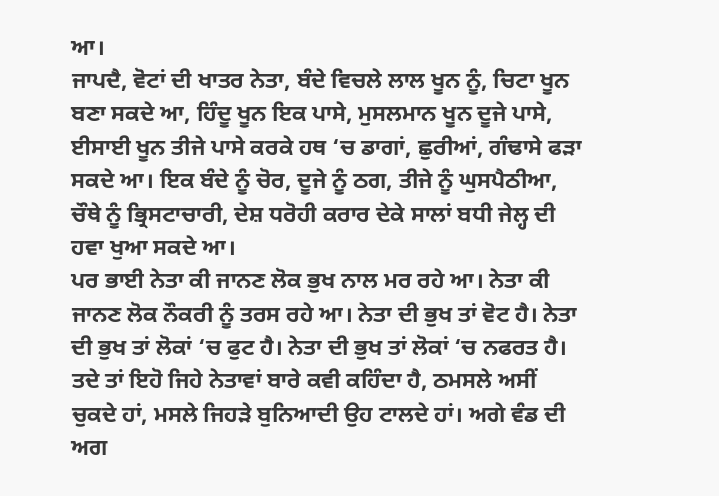ਆ।
ਜਾਪਦੈ, ਵੋਟਾਂ ਦੀ ਖਾਤਰ ਨੇਤਾ, ਬੰਦੇ ਵਿਚਲੇ ਲਾਲ ਖੂਨ ਨੂੰ, ਚਿਟਾ ਖੂਨ ਬਣਾ ਸਕਦੇ ਆ, ਹਿੰਦੂ ਖੂਨ ਇਕ ਪਾਸੇ, ਮੁਸਲਮਾਨ ਖੂਨ ਦੂਜੇ ਪਾਸੇ, ਈਸਾਈ ਖੂਨ ਤੀਜੇ ਪਾਸੇ ਕਰਕੇ ਹਥ ‘ਚ ਡਾਗਾਂ, ਛੁਰੀਆਂ, ਗੰਢਾਸੇ ਫੜਾ ਸਕਦੇ ਆ। ਇਕ ਬੰਦੇ ਨੂੰ ਚੋਰ, ਦੂਜੇ ਨੂੰ ਠਗ, ਤੀਜੇ ਨੂੰ ਘੁਸਪੈਠੀਆ, ਚੌਥੇ ਨੂੰ ਭ੍ਰਿਸਟਾਚਾਰੀ, ਦੇਸ਼ ਧਰੋਹੀ ਕਰਾਰ ਦੇਕੇ ਸਾਲਾਂ ਬਧੀ ਜੇਲ੍ਹ ਦੀ ਹਵਾ ਖੁਆ ਸਕਦੇ ਆ।
ਪਰ ਭਾਈ ਨੇਤਾ ਕੀ ਜਾਨਣ ਲੋਕ ਭੁਖ ਨਾਲ ਮਰ ਰਹੇ ਆ। ਨੇਤਾ ਕੀ ਜਾਨਣ ਲੋਕ ਨੌਕਰੀ ਨੂੰ ਤਰਸ ਰਹੇ ਆ। ਨੇਤਾ ਦੀ ਭੁਖ ਤਾਂ ਵੋਟ ਹੈ। ਨੇਤਾ ਦੀ ਭੁਖ ਤਾਂ ਲੋਕਾਂ ‘ਚ ਫੁਟ ਹੈ। ਨੇਤਾ ਦੀ ਭੁਖ ਤਾਂ ਲੋਕਾਂ ‘ਚ ਨਫਰਤ ਹੈ। ਤਦੇ ਤਾਂ ਇਹੋ ਜਿਹੇ ਨੇਤਾਵਾਂ ਬਾਰੇ ਕਵੀ ਕਹਿੰਦਾ ਹੈ, ਠਮਸਲੇ ਅਸੀਂ ਚੁਕਦੇ ਹਾਂ, ਮਸਲੇ ਜਿਹੜੇ ਬੁਨਿਆਦੀ ਉਹ ਟਾਲਦੇ ਹਾਂ। ਅਗੇ ਵੰਡ ਦੀ ਅਗ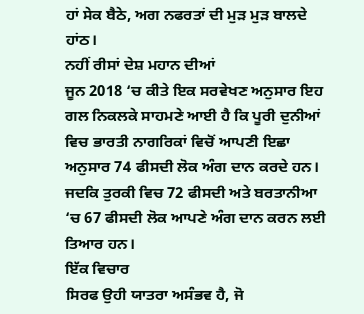ਹਾਂ ਸੇਕ ਬੈਠੇ, ਅਗ ਨਫਰਤਾਂ ਦੀ ਮੁੜ ਮੁੜ ਬਾਲਦੇ ਹਾਂਠ।
ਨਹੀਂ ਰੀਸਾਂ ਦੇਸ਼ ਮਹਾਨ ਦੀਆਂ
ਜੂਨ 2018 ‘ਚ ਕੀਤੇ ਇਕ ਸਰਵੇਖਣ ਅਨੁਸਾਰ ਇਹ ਗਲ ਨਿਕਲਕੇ ਸਾਹਮਣੇ ਆਈ ਹੈ ਕਿ ਪੂਰੀ ਦੁਨੀਆਂ ਵਿਚ ਭਾਰਤੀ ਨਾਗਰਿਕਾਂ ਵਿਚੋਂ ਆਪਣੀ ਇਛਾ ਅਨੁਸਾਰ 74 ਫੀਸਦੀ ਲੋਕ ਅੰਗ ਦਾਨ ਕਰਦੇ ਹਨ। ਜਦਕਿ ਤੁਰਕੀ ਵਿਚ 72 ਫੀਸਦੀ ਅਤੇ ਬਰਤਾਨੀਆ ‘ਚ 67 ਫੀਸਦੀ ਲੋਕ ਆਪਣੇ ਅੰਗ ਦਾਨ ਕਰਨ ਲਈ ਤਿਆਰ ਹਨ।
ਇੱਕ ਵਿਚਾਰ
ਸਿਰਫ ਉਹੀ ਯਾਤਰਾ ਅਸੰਭਵ ਹੈ, ਜੋ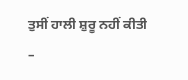ਤੁਸੀਂ ਹਾਲੀ ਸ਼ੁਰੂ ਨਹੀਂ ਕੀਤੀ
–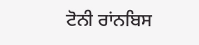ਟੋਨੀ ਰਾਂਨਬਿਸ